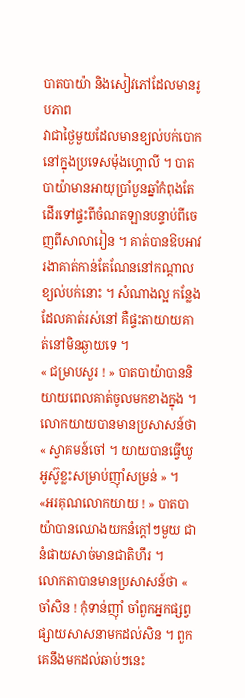បាតបាយ៉ា និងសៀវភៅដែលមានរូបភាព
វាជាថ្ងៃមួយដែលមានខ្យល់បក់បោកនៅក្នុងប្រទេសម៉ុងហ្គោលី ។ បាតបាយ៉ាមានអាយុប្រាំបួនឆ្នាំកំពុងតែដើរទៅផ្ទះពីចំណតឡានបន្ទាប់ពីចេញពីសាលារៀន ។ គាត់បានឱបអាវរងាគាត់កាន់តែណែននៅកណ្តាលខ្យល់បក់នោះ ។ សំណាងល្អ កន្លែងដែលគាត់រស់នៅ គឺផ្ទះតាយាយគាត់នៅមិនឆ្ងាយទេ ។
« ជម្រាបសួរ ! » បាតបាយ៉ាបាននិយាយពេលគាត់ចូលមកខាងក្នុង ។
លោកយាយបានមានប្រសាសន៍ថា « ស្វាគមន៍ចៅ ។ យាយបានធ្វើឃូអូស៊ូខ្លះសម្រាប់ញ៉ាំសម្រន់ » ។
«អរគុណលោកយាយ ! » បាតបាយ៉ាបានឈោងយកនំក្ដៅៗមួយ ជានំផាយសាច់មានជាតិហឹរ ។
លោកតាបានមានប្រសាសន៍ថា « ចាំសិន ! កុំទាន់ញ៉ាំ ចាំពួកអ្នកផ្សព្វផ្សាយសាសនាមកដល់សិន ។ ពួកគេនឹងមកដល់ឆាប់ៗនេះ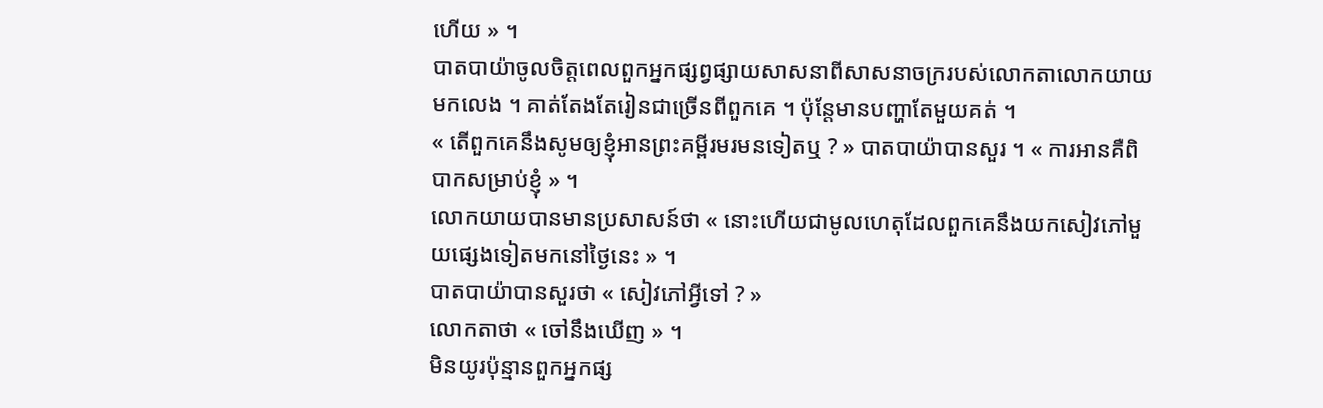ហើយ » ។
បាតបាយ៉ាចូលចិត្តពេលពួកអ្នកផ្សព្វផ្សាយសាសនាពីសាសនាចក្ររបស់លោកតាលោកយាយមកលេង ។ គាត់តែងតែរៀនជាច្រើនពីពួកគេ ។ ប៉ុន្តែមានបញ្ហាតែមួយគត់ ។
« តើពួកគេនឹងសូមឲ្យខ្ញុំអានព្រះគម្ពីរមរមនទៀតឬ ? » បាតបាយ៉ាបានសួរ ។ « ការអានគឺពិបាកសម្រាប់ខ្ញុំ » ។
លោកយាយបានមានប្រសាសន៍ថា « នោះហើយជាមូលហេតុដែលពួកគេនឹងយកសៀវភៅមួយផ្សេងទៀតមកនៅថ្ងៃនេះ » ។
បាតបាយ៉ាបានសួរថា « សៀវភៅអ្វីទៅ ? »
លោកតាថា « ចៅនឹងឃើញ » ។
មិនយូរប៉ុន្មានពួកអ្នកផ្ស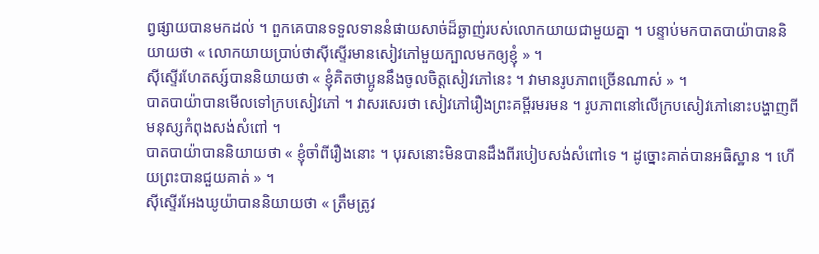ព្វផ្សាយបានមកដល់ ។ ពួកគេបានទទួលទាននំផាយសាច់ដ៏ឆ្ងាញ់របស់លោកយាយជាមួយគ្នា ។ បន្ទាប់មកបាតបាយ៉ាបាននិយាយថា « លោកយាយប្រាប់ថាស៊ីស្ទើរមានសៀវភៅមួយក្បាលមកឲ្យខ្ញុំ » ។
ស៊ីស្ទើរហែតស្ស៍បាននិយាយថា « ខ្ញុំគិតថាប្អូននឹងចូលចិត្តសៀវភៅនេះ ។ វាមានរូបភាពច្រើនណាស់ » ។
បាតបាយ៉ាបានមើលទៅក្របសៀវភៅ ។ វាសរសេរថា សៀវភៅរឿងព្រះគម្ពីរមរមន ។ រូបភាពនៅលើក្របសៀវភៅនោះបង្ហាញពីមនុស្សកំពុងសង់សំពៅ ។
បាតបាយ៉ាបាននិយាយថា « ខ្ញុំចាំពីរឿងនោះ ។ បុរសនោះមិនបានដឹងពីរបៀបសង់សំពៅទេ ។ ដូច្នោះគាត់បានអធិស្ឋាន ។ ហើយព្រះបានជួយគាត់ » ។
ស៊ីស្ទើរអែងឃូយ៉ាបាននិយាយថា « ត្រឹមត្រូវ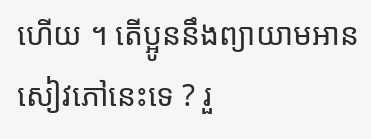ហើយ ។ តើប្អូននឹងព្យាយាមអានសៀវភៅនេះទេ ? រួ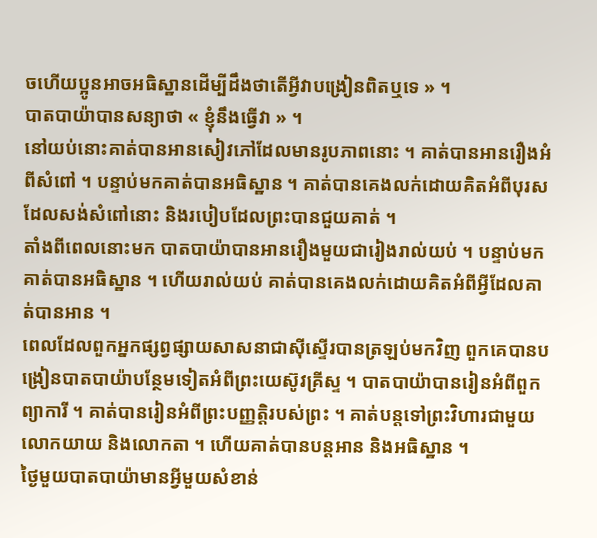ចហើយប្អូនអាចអធិស្ឋានដើម្បីដឹងថាតើអ្វីវាបង្រៀនពិតឬទេ » ។
បាតបាយ៉ាបានសន្យាថា « ខ្ញុំនឹងធ្វើវា » ។
នៅយប់នោះគាត់បានអានសៀវភៅដែលមានរូបភាពនោះ ។ គាត់បានអានរឿងអំពីសំពៅ ។ បន្ទាប់មកគាត់បានអធិស្ឋាន ។ គាត់បានគេងលក់ដោយគិតអំពីបុរសដែលសង់សំពៅនោះ និងរបៀបដែលព្រះបានជួយគាត់ ។
តាំងពីពេលនោះមក បាតបាយ៉ាបានអានរឿងមួយជារៀងរាល់យប់ ។ បន្ទាប់មក គាត់បានអធិស្ឋាន ។ ហើយរាល់យប់ គាត់បានគេងលក់ដោយគិតអំពីអ្វីដែលគាត់បានអាន ។
ពេលដែលពួកអ្នកផ្សព្វផ្សាយសាសនាជាស៊ីស្ទើរបានត្រឡប់មកវិញ ពួកគេបានបង្រៀនបាតបាយ៉ាបន្ថែមទៀតអំពីព្រះយេស៊ូវគ្រីស្ទ ។ បាតបាយ៉ាបានរៀនអំពីពួកព្យាការី ។ គាត់បានរៀនអំពីព្រះបញ្ញត្តិរបស់ព្រះ ។ គាត់បន្តទៅព្រះវិហារជាមួយលោកយាយ និងលោកតា ។ ហើយគាត់បានបន្តអាន និងអធិស្ឋាន ។
ថ្ងៃមួយបាតបាយ៉ាមានអ្វីមួយសំខាន់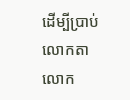ដើម្បីប្រាប់លោកតាលោក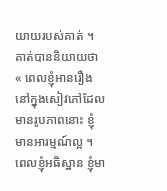យាយរបស់គាត់ ។ គាត់បាននិយាយថា « ពេលខ្ញុំអានរឿងនៅក្នុងសៀវភៅដែលមានរូបភាពនោះ ខ្ញុំមានអារម្មណ៍ល្អ ។ ពេលខ្ញុំអធិស្ឋាន ខ្ញុំមា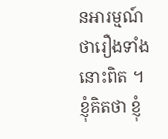នអារម្មណ៍ថារឿងទាំងនោះពិត ។ ខ្ញុំគិតថា ខ្ញុំ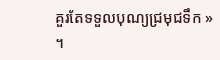គួរតែទទួលបុណ្យជ្រមុជទឹក » ។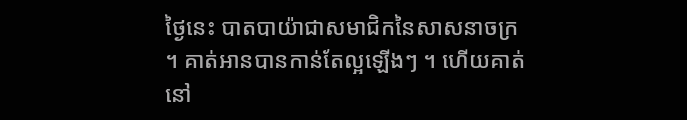ថ្ងៃនេះ បាតបាយ៉ាជាសមាជិកនៃសាសនាចក្រ ។ គាត់អានបានកាន់តែល្អឡើងៗ ។ ហើយគាត់នៅ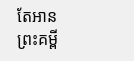តែអានព្រះគម្ពី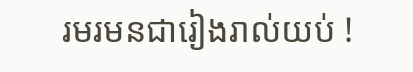រមរមនជារៀងរាល់យប់ !